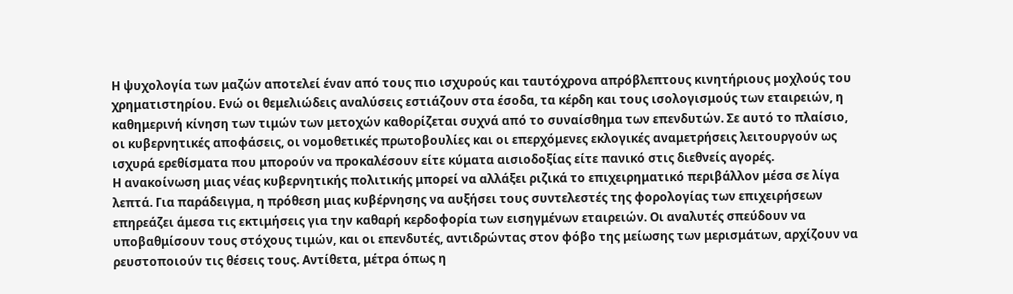Η ψυχολογία των μαζών αποτελεί έναν από τους πιο ισχυρούς και ταυτόχρονα απρόβλεπτους κινητήριους μοχλούς του χρηματιστηρίου. Ενώ οι θεμελιώδεις αναλύσεις εστιάζουν στα έσοδα, τα κέρδη και τους ισολογισμούς των εταιρειών, η καθημερινή κίνηση των τιμών των μετοχών καθορίζεται συχνά από το συναίσθημα των επενδυτών. Σε αυτό το πλαίσιο, οι κυβερνητικές αποφάσεις, οι νομοθετικές πρωτοβουλίες και οι επερχόμενες εκλογικές αναμετρήσεις λειτουργούν ως ισχυρά ερεθίσματα που μπορούν να προκαλέσουν είτε κύματα αισιοδοξίας είτε πανικό στις διεθνείς αγορές.
Η ανακοίνωση μιας νέας κυβερνητικής πολιτικής μπορεί να αλλάξει ριζικά το επιχειρηματικό περιβάλλον μέσα σε λίγα λεπτά. Για παράδειγμα, η πρόθεση μιας κυβέρνησης να αυξήσει τους συντελεστές της φορολογίας των επιχειρήσεων επηρεάζει άμεσα τις εκτιμήσεις για την καθαρή κερδοφορία των εισηγμένων εταιρειών. Οι αναλυτές σπεύδουν να υποβαθμίσουν τους στόχους τιμών, και οι επενδυτές, αντιδρώντας στον φόβο της μείωσης των μερισμάτων, αρχίζουν να ρευστοποιούν τις θέσεις τους. Αντίθετα, μέτρα όπως η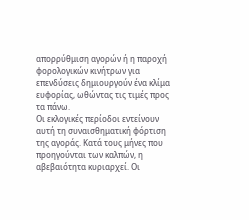απορρύθμιση αγορών ή η παροχή φορολογικών κινήτρων για επενδύσεις δημιουργούν ένα κλίμα ευφορίας, ωθώντας τις τιμές προς τα πάνω.
Οι εκλογικές περίοδοι εντείνουν αυτή τη συναισθηματική φόρτιση της αγοράς. Κατά τους μήνες που προηγούνται των καλπών, η αβεβαιότητα κυριαρχεί. Οι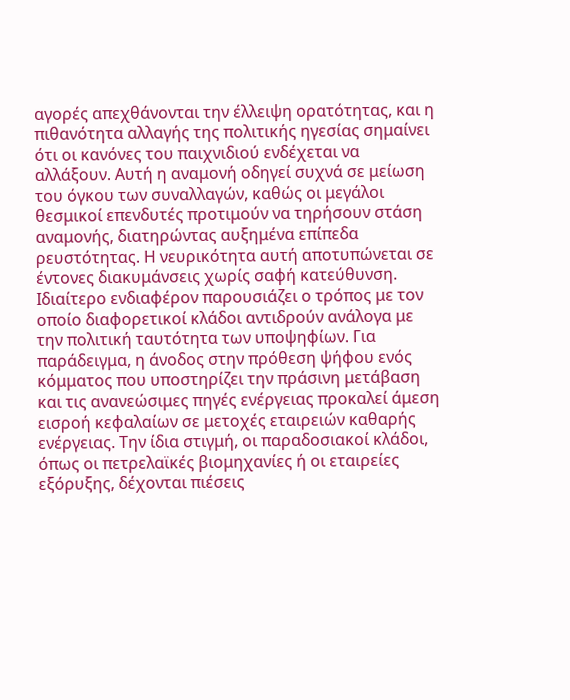αγορές απεχθάνονται την έλλειψη ορατότητας, και η πιθανότητα αλλαγής της πολιτικής ηγεσίας σημαίνει ότι οι κανόνες του παιχνιδιού ενδέχεται να αλλάξουν. Αυτή η αναμονή οδηγεί συχνά σε μείωση του όγκου των συναλλαγών, καθώς οι μεγάλοι θεσμικοί επενδυτές προτιμούν να τηρήσουν στάση αναμονής, διατηρώντας αυξημένα επίπεδα ρευστότητας. Η νευρικότητα αυτή αποτυπώνεται σε έντονες διακυμάνσεις χωρίς σαφή κατεύθυνση.
Ιδιαίτερο ενδιαφέρον παρουσιάζει ο τρόπος με τον οποίο διαφορετικοί κλάδοι αντιδρούν ανάλογα με την πολιτική ταυτότητα των υποψηφίων. Για παράδειγμα, η άνοδος στην πρόθεση ψήφου ενός κόμματος που υποστηρίζει την πράσινη μετάβαση και τις ανανεώσιμες πηγές ενέργειας προκαλεί άμεση εισροή κεφαλαίων σε μετοχές εταιρειών καθαρής ενέργειας. Την ίδια στιγμή, οι παραδοσιακοί κλάδοι, όπως οι πετρελαϊκές βιομηχανίες ή οι εταιρείες εξόρυξης, δέχονται πιέσεις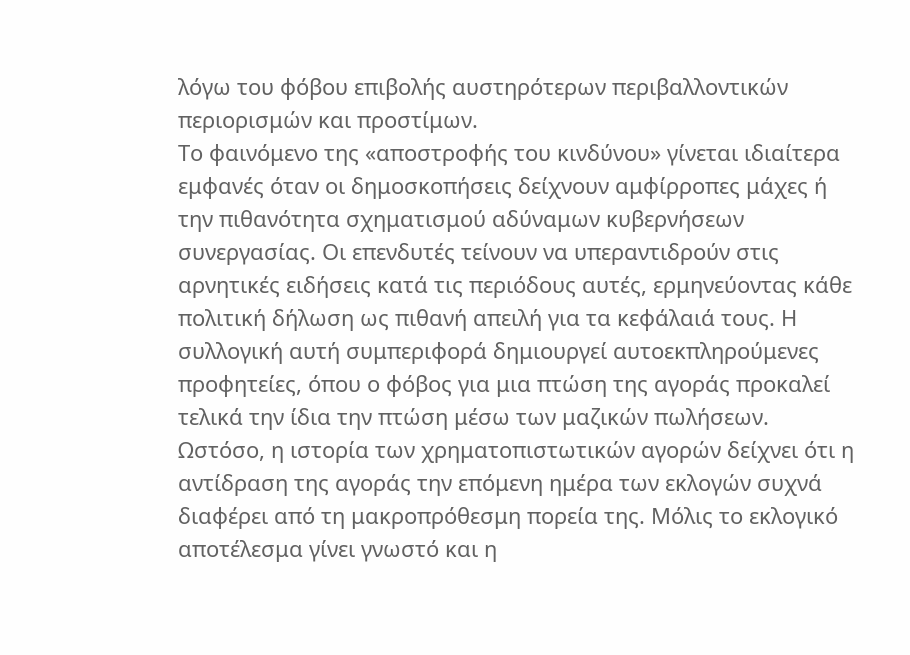λόγω του φόβου επιβολής αυστηρότερων περιβαλλοντικών περιορισμών και προστίμων.
Το φαινόμενο της «αποστροφής του κινδύνου» γίνεται ιδιαίτερα εμφανές όταν οι δημοσκοπήσεις δείχνουν αμφίρροπες μάχες ή την πιθανότητα σχηματισμού αδύναμων κυβερνήσεων συνεργασίας. Οι επενδυτές τείνουν να υπεραντιδρούν στις αρνητικές ειδήσεις κατά τις περιόδους αυτές, ερμηνεύοντας κάθε πολιτική δήλωση ως πιθανή απειλή για τα κεφάλαιά τους. Η συλλογική αυτή συμπεριφορά δημιουργεί αυτοεκπληρούμενες προφητείες, όπου ο φόβος για μια πτώση της αγοράς προκαλεί τελικά την ίδια την πτώση μέσω των μαζικών πωλήσεων.
Ωστόσο, η ιστορία των χρηματοπιστωτικών αγορών δείχνει ότι η αντίδραση της αγοράς την επόμενη ημέρα των εκλογών συχνά διαφέρει από τη μακροπρόθεσμη πορεία της. Μόλις το εκλογικό αποτέλεσμα γίνει γνωστό και η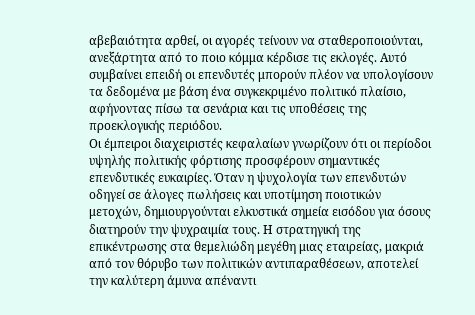αβεβαιότητα αρθεί, οι αγορές τείνουν να σταθεροποιούνται, ανεξάρτητα από το ποιο κόμμα κέρδισε τις εκλογές. Αυτό συμβαίνει επειδή οι επενδυτές μπορούν πλέον να υπολογίσουν τα δεδομένα με βάση ένα συγκεκριμένο πολιτικό πλαίσιο, αφήνοντας πίσω τα σενάρια και τις υποθέσεις της προεκλογικής περιόδου.
Οι έμπειροι διαχειριστές κεφαλαίων γνωρίζουν ότι οι περίοδοι υψηλής πολιτικής φόρτισης προσφέρουν σημαντικές επενδυτικές ευκαιρίες. Όταν η ψυχολογία των επενδυτών οδηγεί σε άλογες πωλήσεις και υποτίμηση ποιοτικών μετοχών, δημιουργούνται ελκυστικά σημεία εισόδου για όσους διατηρούν την ψυχραιμία τους. Η στρατηγική της επικέντρωσης στα θεμελιώδη μεγέθη μιας εταιρείας, μακριά από τον θόρυβο των πολιτικών αντιπαραθέσεων, αποτελεί την καλύτερη άμυνα απέναντι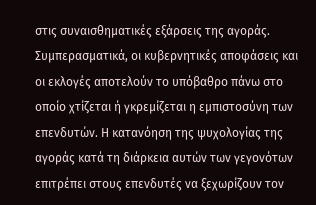στις συναισθηματικές εξάρσεις της αγοράς.
Συμπερασματικά, οι κυβερνητικές αποφάσεις και οι εκλογές αποτελούν το υπόβαθρο πάνω στο οποίο χτίζεται ή γκρεμίζεται η εμπιστοσύνη των επενδυτών. Η κατανόηση της ψυχολογίας της αγοράς κατά τη διάρκεια αυτών των γεγονότων επιτρέπει στους επενδυτές να ξεχωρίζουν τον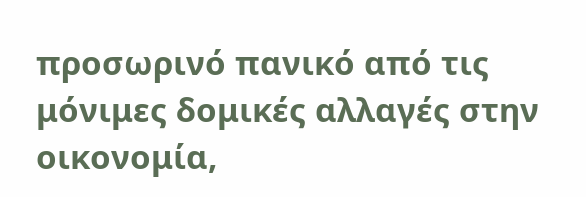προσωρινό πανικό από τις μόνιμες δομικές αλλαγές στην οικονομία,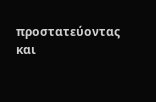προστατεύοντας και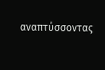αναπτύσσοντας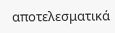αποτελεσματικά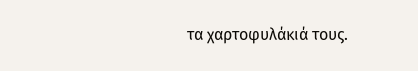τα χαρτοφυλάκιά τους.